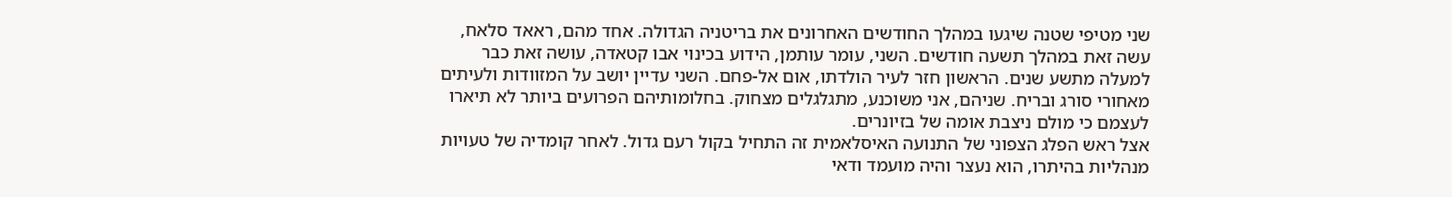שני מטיפי שטנה שיגעו במהלך החודשים האחרונים את בריטניה הגדולה. אחד מהם, ראאד סלאח, עשה זאת במהלך תשעה חודשים. השני, עומר עותמן, הידוע בכינוי אבו קטאדה, עושה זאת כבר למעלה מתשע שנים. הראשון חזר לעיר הולדתו, אום אל-פחם. השני עדיין יושב על המזוודות ולעיתים מאחורי סורג ובריח. שניהם, אני משוכנע, מתגלגלים מצחוק. בחלומותיהם הפרועים ביותר לא תיארו לעצמם כי מולם ניצבת אומה של בזיונרים.
אצל ראש הפלג הצפוני של התנועה האיסלאמית זה התחיל בקול רעם גדול. לאחר קומדיה של טעויות מנהליות בהיתרו, הוא נעצר והיה מועמד ודאי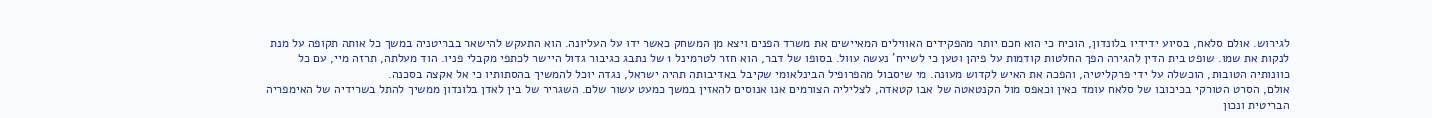לגירוש. אולם סלאח, בסיוע ידידיו בלונדון, הוכיח כי הוא חכם יותר מהפקידים האווילים המאיישים את משרד הפנים ויצא מן המשחק כאשר ידו על העליונה. הוא התעקש להישאר בבריטניה במשך כל אותה תקופה על מנת לנקות את שמו. שופט בית הדין להגירה הפך החלטות קודמות על פיהן וטען כי לשייח’ נעשה עוול. בסופו של דבר, הוא חזר לטרמינל 1 של נתבג כגיבור גדול היישר לכתפי מקבלי פניו. הוד מעלתה, תרזה מיי, עם כל כוונותיה הטובות, הוכשלה על ידי פרקליטיה, והפכה את האיש לקדוש מעונה. מי שיסבול מהפרופיל הבינלאומי שקיבל באדיבותה תהיה ישראל, נגדה יוכל להמשיך בהסתותיו כי אל אקצה בסכנה.
אולם, הסרט הטורקי בכיכובו של סלאח עומד כאין וכאפס מול הקנטאטה של אבו קטאדה, לצליליה הצורמים אנו אנוסים להאזין במשך כמעט עשור שלם. השגריר של בין לאדן בלונדון ממשיך להתל בשרידיה של האימפריה הבריטית ונכון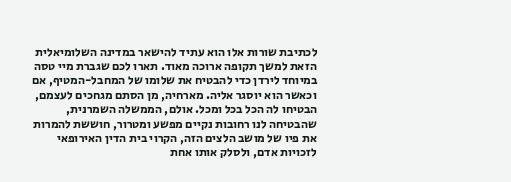לכתיבת שורות אלו הוא עתיד להישאר במדינה השלומיאלית הזאת למשך תקופה ארוכה מאוד. תארו לכם שגברת מיי טסה במיוחד לירדן כדי להבטיח את שלומו של המחבל-המטיף, אם וכאשר הוא יוסגר אליה. מארחיה, מן הסתם מגחכים לעצמם, הבטיחו לה הכל בכל ומכל. אולם, הממשלה השמרנית, שהבטיחה לנו רחובות נקיים מפשע ומטרור, חוששת להמרות את פיו של מושב הלצים הזה, הקרוי בית הדין האירופאי לזכויות אדם, ולסלק אותו אחת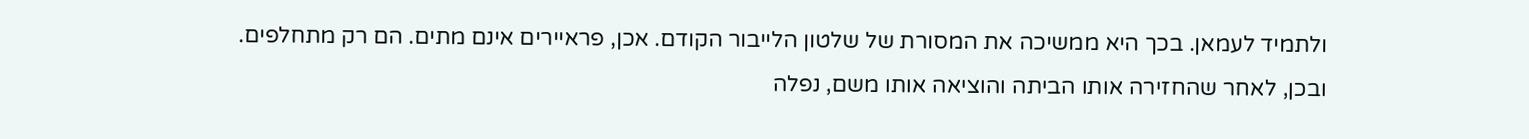ולתמיד לעמאן. בכך היא ממשיכה את המסורת של שלטון הלייבור הקודם. אכן, פראיירים אינם מתים. הם רק מתחלפים.
ובכן, לאחר שהחזירה אותו הביתה והוציאה אותו משם, נפלה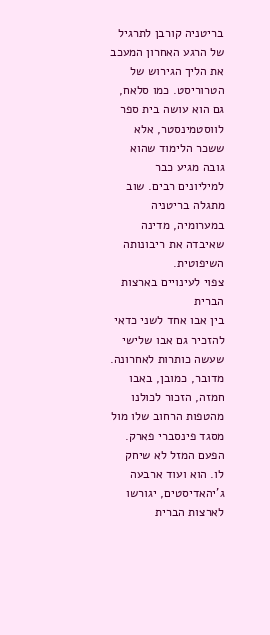בריטניה קורבן לתרגיל של הרגע האחרון המעכב את הליך הגירוש של הטרוריסט. כמו סלאח, גם הוא עושה בית ספר לווסטמינסטר, אלא ששכר הלימוד שהוא גובה מגיע כבר למיליונים רבים. שוב מתגלה בריטניה במערומיה, מדינה שאיבדה את ריבונותה השיפוטית.
צפוי לעינויים בארצות הברית
בין אבו אחד לשני כדאי להזכיר גם אבו שלישי שעשה כותרות לאחרונה. מדובר, כמובן, באבו חמזה, הזכור לכולנו מהטפות הרחוב שלו מול מסגד פינסברי פארק. הפעם המזל לא שיחק לו. הוא ועוד ארבעה ג’יהאדיסטים, יגורשו לארצות הברית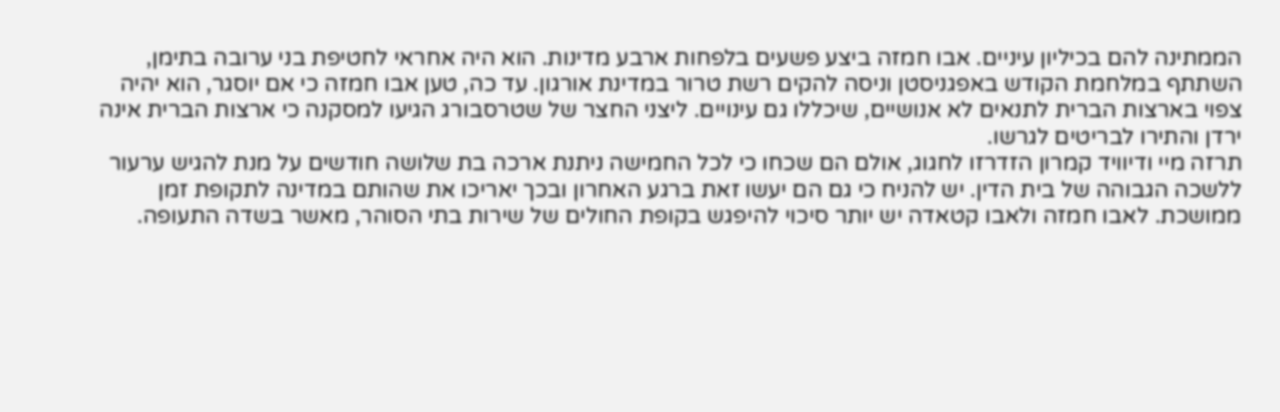הממתינה להם בכיליון עיניים. אבו חמזה ביצע פשעים בלפחות ארבע מדינות. הוא היה אחראי לחטיפת בני ערובה בתימן, השתתף במלחמת הקודש באפגניסטן וניסה להקים רשת טרור במדינת אורגון. עד כה, טען אבו חמזה כי אם יוסגר, הוא יהיה צפוי בארצות הברית לתנאים לא אנושיים, שיכללו גם עינויים. ליצני החצר של שטרסבורג הגיעו למסקנה כי ארצות הברית אינה ירדן והתירו לבריטים לגרשו.
תרזה מיי ודיוויד קמרון הזדרזו לחגוג, אולם הם שכחו כי לכל החמישה ניתנת ארכה בת שלושה חודשים על מנת להגיש ערעור ללשכה הגבוהה של בית הדין. יש להניח כי גם הם יעשו זאת ברגע האחרון ובכך יאריכו את שהותם במדינה לתקופת זמן ממושכת. לאבו חמזה ולאבו קטאדה יש יותר סיכוי להיפגש בקופת החולים של שירות בתי הסוהר, מאשר בשדה התעופה.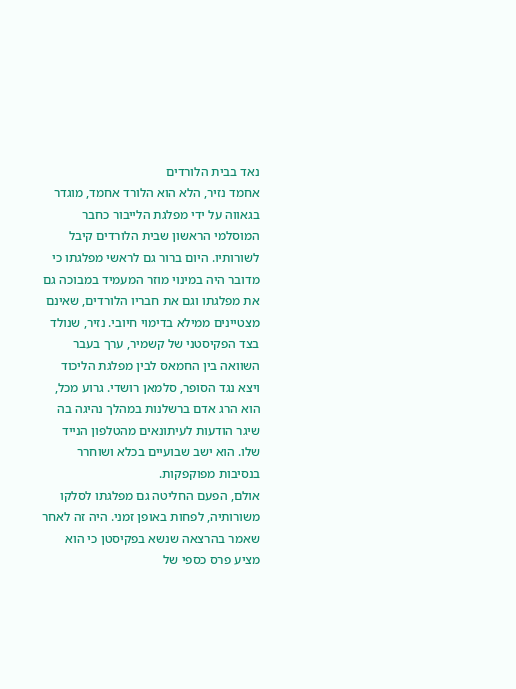נאד בבית הלורדים
אחמד נזיר, הלא הוא הלורד אחמד, מוגדר בגאווה על ידי מפלגת הלייבור כחבר המוסלמי הראשון שבית הלורדים קיבל לשורותיו. היום ברור גם לראשי מפלגתו כי מדובר היה במינוי מוזר המעמיד במבוכה גם את מפלגתו וגם את חבריו הלורדים, שאינם מצטיינים ממילא בדימוי חיובי. נזיר, שנולד בצד הפקיסטני של קשמיר, ערך בעבר השוואה בין החמאס לבין מפלגת הליכוד ויצא נגד הסופר, סלמאן רושדי. גרוע מכל, הוא הרג אדם ברשלנות במהלך נהיגה בה שיגר הודעות לעיתונאים מהטלפון הנייד שלו. הוא ישב שבועיים בכלא ושוחרר בנסיבות מפוקפקות.
אולם, הפעם החליטה גם מפלגתו לסלקו משורותיה, לפחות באופן זמני. היה זה לאחר שאמר בהרצאה שנשא בפקיסטן כי הוא מציע פרס כספי של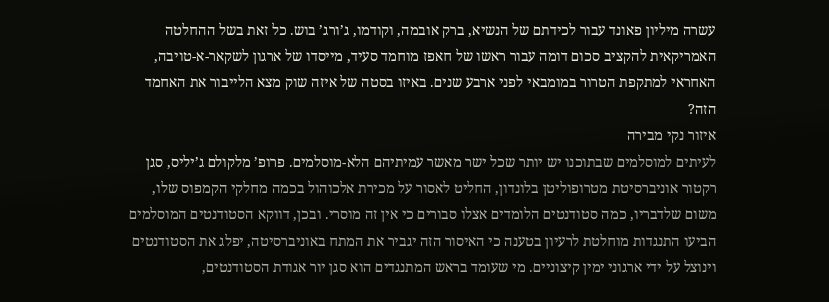עשרה מיליון פאונד עבור לכידתם של הנשיא, ברק אובמה, וקודמו, ג’ורג’ בוש. כל זאת בשל ההחלטה האמריקאית להקציב סכום דומה עבור ראשו של חאפז מוחמד סעיד, מייסדו של ארגון לשקאר-א-טויבה, האחראי למתקפת הטרור במומבאי לפני ארבע שנים. באיזו בסטה של איזה שוק מצא הלייבור את האחמד הזה?
איזור נקי מבירה
לעיתים למוסלמים שבתוכנו יש יותר שכל ישר מאשר עמיתיהם הלא-מוסלמים. פרופ’ מלקולם ג’יליס, סגן רקטור אוניברסיטת מטרופוליטן בלונדון, החליט לאסור על מכירת אלכוהול בכמה מחלקי הקמפוס שלו, משום שלדבריו, כמה סטודנטים הלומדים אצלו סבורים כי אין זה מוסרי. ובכן, דווקא הסטודנטים המוסלמים הביעו התנגדות מוחלטת לרעיון בטענה כי האיסור הזה יגביר את המתח באוניברסיטה, יפלג את הסטודנטים וינוצל על ידי ארגוני ימין קיצוניים. מי שעומד בראש המתנגדים הוא סגן יור אגודת הסטודנטים,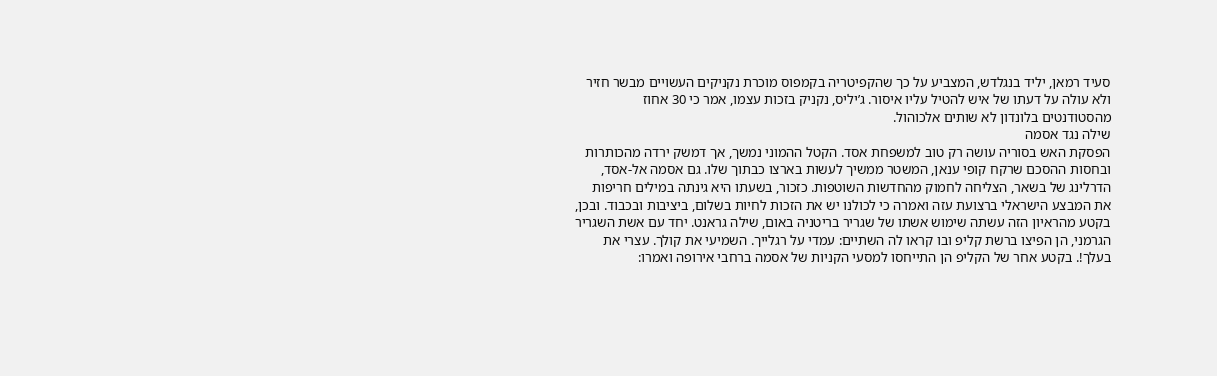סעיד רמאן, יליד בנגלדש, המצביע על כך שהקפיטריה בקמפוס מוכרת נקניקים העשויים מבשר חזיר ולא עולה על דעתו של איש להטיל עליו איסור. ג’יליס, נקניק בזכות עצמו, אמר כי 30 אחוז מהסטודנטים בלונדון לא שותים אלכוהול.
שילה נגד אסמה
הפסקת האש בסוריה עושה רק טוב למשפחת אסד. הקטל ההמוני נמשך, אך דמשק ירדה מהכותרות ובחסות ההסכם שרקח קופי ענאן, המשטר ממשיך לעשות בארצו כבתוך שלו. גם אסמה אל-אסד, הדרלינג של בשאר, הצליחה לחמוק מהחדשות השוטפות. כזכור, בשעתו היא גינתה במילים חריפות את המבצע הישראלי ברצועת עזה ואמרה כי לכולנו יש את הזכות לחיות בשלום, ביציבות ובכבוד. ובכן, בקטע מהראיון הזה עשתה שימוש אשתו של שגריר בריטניה באום, שילה גראנט. יחד עם אשת השגריר הגרמני, הן הפיצו ברשת קליפ ובו קראו לה השתיים: עמדי על רגלייך. השמיעי את קולך. עצרי את בעלך!. בקטע אחר של הקליפ הן התייחסו למסעי הקניות של אסמה ברחבי אירופה ואמרו: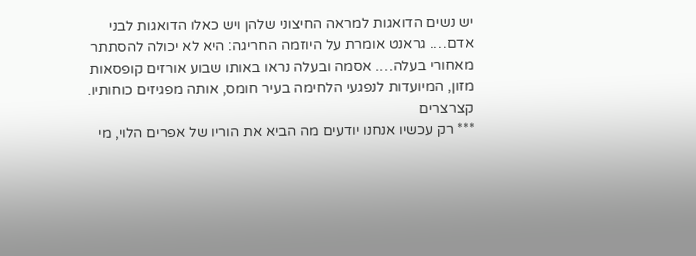יש נשים הדואגות למראה החיצוני שלהן ויש כאלו הדואגות לבני אדם…. גראנט אומרת על היוזמה החריגה: היא לא יכולה להסתתר מאחורי בעלה…. אסמה ובעלה נראו באותו שבוע אורזים קופסאות מזון, המיועדות לנפגעי הלחימה בעיר חומס, אותה מפגיזים כוחותיו.
קצרצרים
*** רק עכשיו אנחנו יודעים מה הביא את הוריו של אפרים הלוי, מי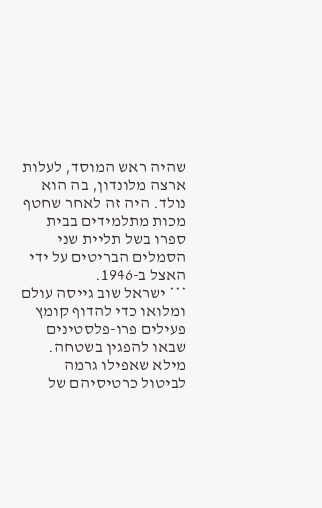שהיה ראש המוסד, לעלות ארצה מלונדון, בה הוא נולד. היה זה לאחר שחטף מכות מתלמידים בבית ספרו בשל תליית שני הסמלים הבריטים על ידי האצל ב-1946.
*** ישראל שוב גייסה עולם ומלואו כדי להדוף קומץ פעילים פרו-פלסטינים שבאו להפגין בשטחה. מילא שאפילו גרמה לביטול כרטיסיהם של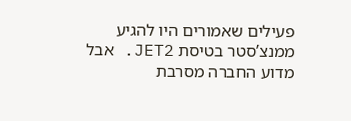פעילים שאמורים היו להגיע ממנצ’סטר בטיסת JET2. אבל מדוע החברה מסרבת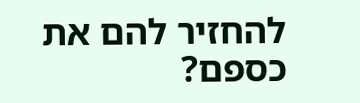להחזיר להם את כספם?